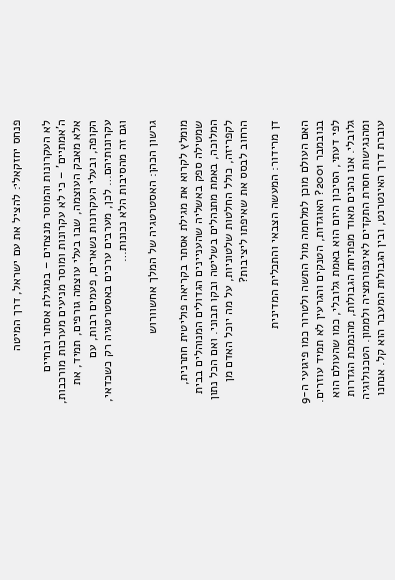פנחס יחזקאלי: להציל את עם ישראל, דרך המיטה

לא העקרונות והמוסר מנצחים – במגילת אסתר ובחיים ה'אמתיים' – כי לא עקרונות ומוסר מניעים מערכות מורכבות, אלא מאבק העוצמה, שבו בעלי עוצמה גורפים, תמיד, את הקופה, ובעלי העקרונות נשארים, פעמים רבות, עם עקרונותיהם… לכן, מערבים ערכים באסטרטגיה רק כשכדאי, וגם זה מהסיבות הלא נכונות…

גרשון הכהן: האסטרטגיה של המלך אחשוורוש

מומלץ לקרוא את מגילת אסתר בקריאה פוליטית חתרנית, שמטילה ספק באשליה שהעניינים הגדולים המנוהלים בבית המלוכה, באמת מתנהלים בשליטה ובקו תבוני. ואם הכל נתון לקפריזה, כולל החלטות שלטוניות, על מה יוכל האדם מן הרחוב לבסס את שאיפתו ליציבות?

דן מרידור: המעשה הצבאי והתכלית המדינית

האם העולם מוכן למלחמה מול התשה ולטרור כמו פיגועי ה-9 בנובמבר 2001? האוגדות, הטנקים והגרעין לא תמיד עוזרים. לפי דעתי, הסיכון היום הוא באמת גלובלי, כמו שהעולם הוא גלובלי. אנו נהנים מאוד מפתיחת הגבולות, מהנמכת הגדרות ומהנגישות חסרת התקדים לאינפורמציה ולממון. הטכנולוגיה עוברת דרך האינטרנט, ובין הגבולות המעבר הוא קל. אנחנו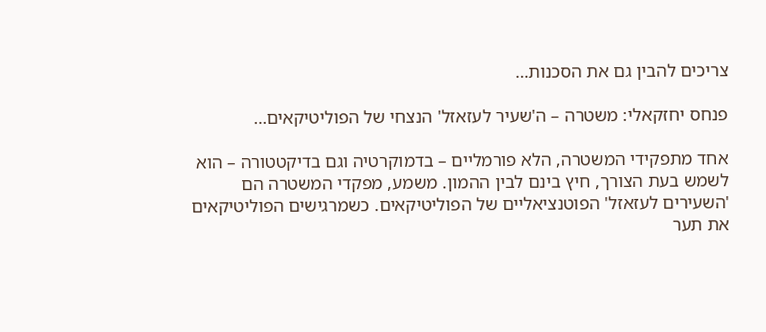צריכים להבין גם את הסכנות…

פנחס יחזקאלי: משטרה – ה'שעיר לעזאזל' הנצחי של הפוליטיקאים…

אחד מתפקידי המשטרה, הלא פורמליים – בדמוקרטיה וגם בדיקטטורה – הוא לשמש בעת הצורך, חיץ בינם לבין ההמון. משמע, מפקדי המשטרה הם 'השעירים לעזאזל' הפוטנציאליים של הפוליטיקאים. כשמרגישים הפוליטיקאים את תער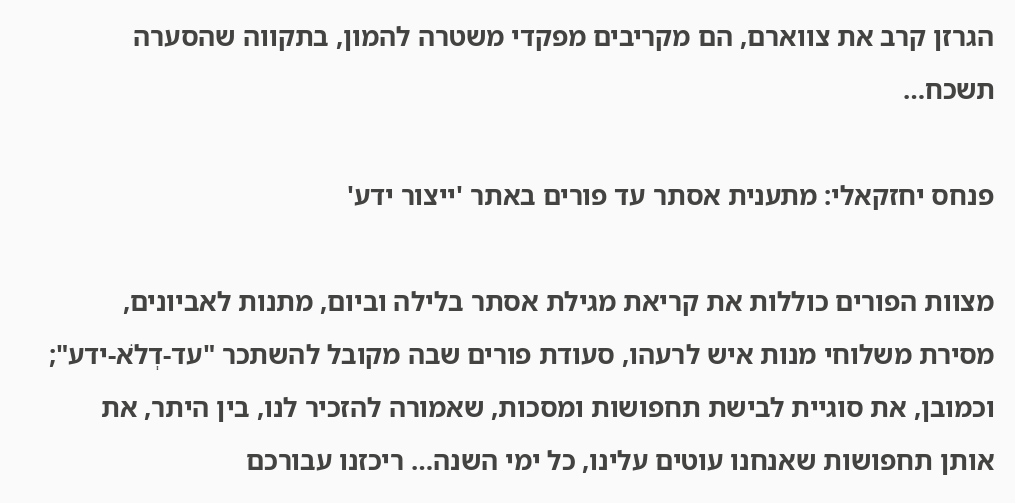הגרזן קרב את צווארם, הם מקריבים מפקדי משטרה להמון, בתקווה שהסערה תשכח…

פנחס יחזקאלי: מתענית אסתר עד פורים באתר 'ייצור ידע'

מצוות הפורים כוללות את קריאת מגילת אסתר בלילה וביום, מתנות לאביונים, מסירת משלוחי מנות איש לרעהו, סעודת פורים שבה מקובל להשתכר "עד-דְלֹא-ידע"; וכמובן, את סוגיית לבישת תחפושות ומסכות, שאמורה להזכיר לנו, בין היתר, את אותן תחפושות שאנחנו עוטים עלינו, כל ימי השנה… ריכזנו עבורכם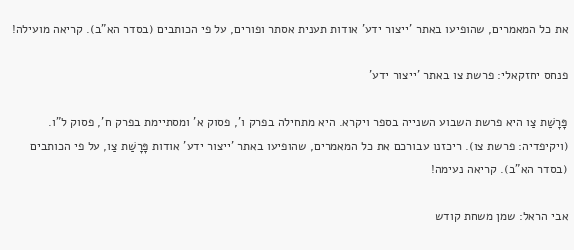את כל המאמרים, שהופיעו באתר 'ייצור ידע' אודות תענית אסתר ופורים, על פי הכותבים (בסדר הא"ב). קריאה מועילה!

פנחס יחזקאלי: פרשת צו באתר 'ייצור ידע'

פָּרָשַׁת צַו היא פרשת השבוע השנייה בספר ויקרא. היא מתחילה בפרק ו', פסוק א' ומסתיימת בפרק ח', פסוק ל"ו. (ויקיפדיה: פרשת צו). ריכזנו עבורכם את כל המאמרים, שהופיעו באתר 'ייצור ידע' אודות פָּרָשַׁת צַו, על פי הכותבים (בסדר הא"ב). קריאה נעימה!

אבי הראל: שמן משחת קודש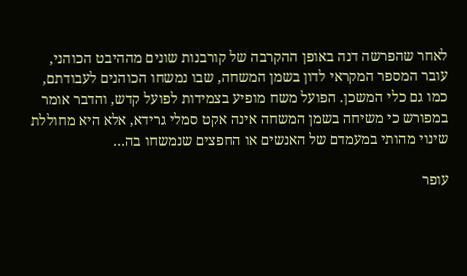לאחר שהפרשה דנה באופן ההקרבה של קורבנות שונים מההיבט הכוהני, עובר המספר המקראי לדון בשמן המשחה, שבו נמשחו הכוהנים לעבודתם, כמו גם כלי המשכן. הפועל משח מופיע בצמידות לפועל קדש, והדבר אומר במפורש כי משיחה בשמן המשחה אינה אקט סמלי גרידא, אלא היא מחוללת שינוי מהותי במעמדם של האנשים או החפצים שנמשחו בה…

עופר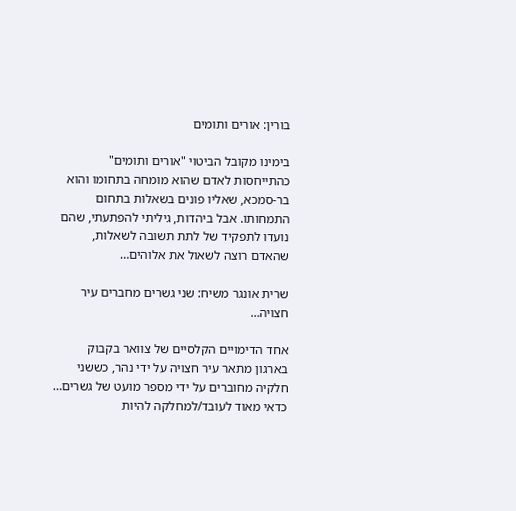בורין: אורים ותומים

בימינו מקובל הביטוי "אורים ותומים" כהתייחסות לאדם שהוא מומחה בתחומו והוא בר-סמכא, שאליו פונים בשאלות בתחום התמחותו. אבל ביהדות, גיליתי להפתעתי, שהם נועדו לתפקיד של לתת תשובה לשאלות, שהאדם רוצה לשאול את אלוהים…

שרית אונגר משיח: שני גשרים מחברים עיר חצויה…

אחד הדימויים הקלסיים של צוואר בקבוק בארגון מתאר עיר חצויה על ידי נהר, כששני חלקיה מחוברים על ידי מספר מועט של גשרים… כדאי מאוד לעובד/למחלקה להיות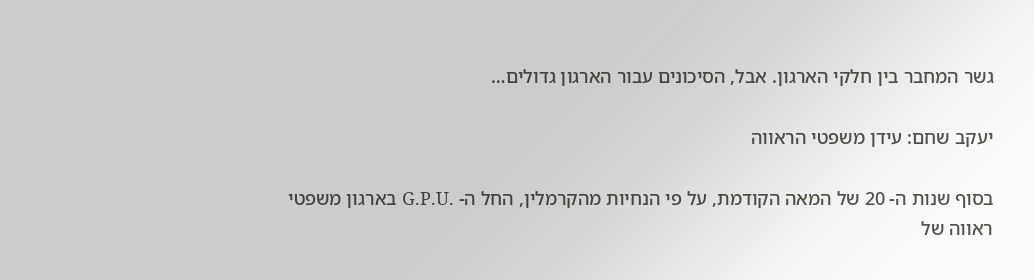גשר המחבר בין חלקי הארגון. אבל, הסיכונים עבור הארגון גדולים…

יעקב שחם: עידן משפטי הראווה

בסוף שנות ה- 20 של המאה הקודמת, על פי הנחיות מהקרמלין, החל ה- .G.P.U בארגון משפטי ראווה של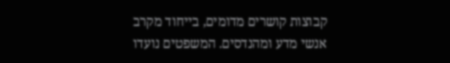קבוצות קושרים מדומים, בייחוד מקרב אנשי מדע ומהנדסים. המשפטים נועדו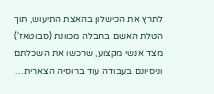לתרץ את הכישלון בהאצת התיעוש, תוך הטלת האשם בחבלה מכוונת (סבוטאז') מצד אנשי מקצוע, שרכשו את השכלתם וניסיונם בעבודה עוד ברוסיה הצארית…